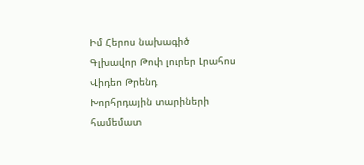Իմ Հերոս նախագիծ
Գլխավոր Թոփ լուրեր Լրահոս Վիդեո Թրենդ
Խորհրդային տարիների համեմատ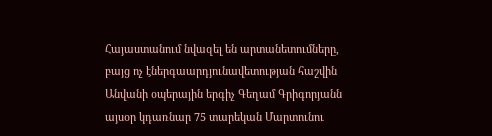Հայաստանում նվազել են արտանետումները, բայց ոչ էներգաարդյունավետության հաշվին Անվանի օպերային երգիչ Գեղամ Գրիգորյանն այսօր կդառնար 75 տարեկան Մարտունու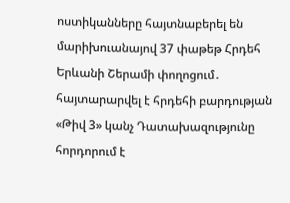ոստիկանները հայտնաբերել են մարիխուանայով 37 փաթեթ Հրդեհ Երևանի Շերամի փողոցում․ հայտարարվել է հրդեհի բարդության «Թիվ 3» կանչ Դատախազությունը հորդորում է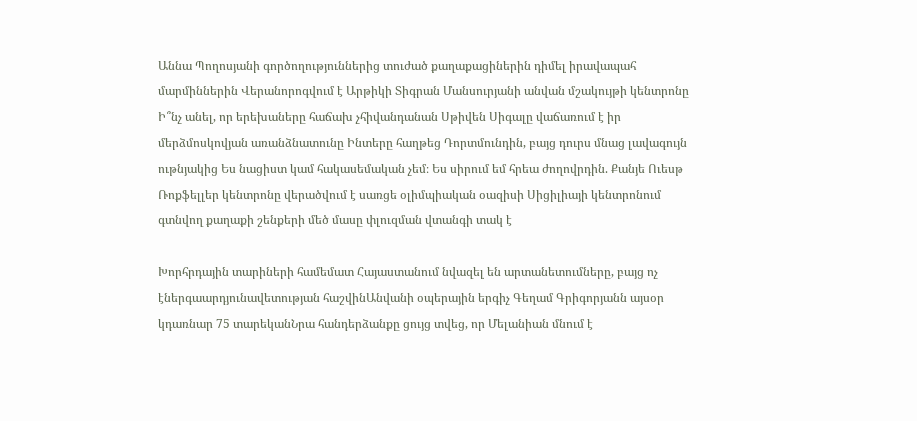Աննա Պողոսյանի գործողություններից տուժած քաղաքացիներին դիմել իրավապահ մարմիններին Վերանորոգվում է Արթիկի Տիգրան Մանսուրյանի անվան մշակույթի կենտրոնը Ի՞նչ անել, որ երեխաները հաճախ չհիվանդանան Սթիվեն Սիգալը վաճառում է իր մերձմոսկովյան առանձնատունը Ինտերը հաղթեց Դորտմունդին, բայց դուրս մնաց լավագույն ութնյակից Ես նացիստ կամ հակասեմական չեմ։ Ես սիրում եմ հրեա ժողովրդին. Քանյե Ուեսթ Ռոքֆելլեր կենտրոնը վերածվում է սառցե օլիմպիական օազիսի Սիցիլիայի կենտրոնում գտնվող քաղաքի շենքերի մեծ մասը փլուզման վտանգի տակ է

Խորհրդային տարիների համեմատ Հայաստանում նվազել են արտանետումները, բայց ոչ էներգաարդյունավետության հաշվինԱնվանի օպերային երգիչ Գեղամ Գրիգորյանն այսօր կդառնար 75 տարեկանՆրա հանդերձանքը ցույց տվեց, որ Մելանիան մնում է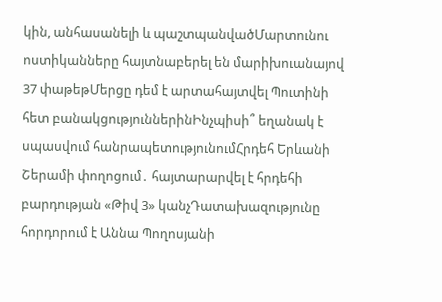կին, անհասանելի և պաշտպանվածՄարտունու ոստիկանները հայտնաբերել են մարիխուանայով 37 փաթեթՄերցը դեմ է արտահայտվել Պուտինի հետ բանակցություններինԻնչպիսի՞ եղանակ է սպասվում հանրապետությունումՀրդեհ Երևանի Շերամի փողոցում․ հայտարարվել է հրդեհի բարդության «Թիվ 3» կանչԴատախազությունը հորդորում է Աննա Պողոսյանի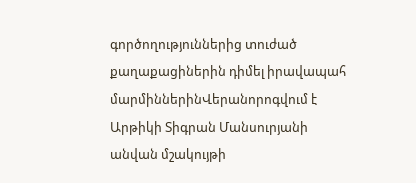գործողություններից տուժած քաղաքացիներին դիմել իրավապահ մարմիններինՎերանորոգվում է Արթիկի Տիգրան Մանսուրյանի անվան մշակույթի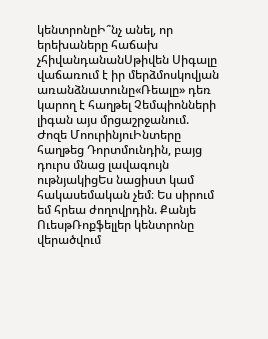կենտրոնըԻ՞նչ անել, որ երեխաները հաճախ չհիվանդանանՍթիվեն Սիգալը վաճառում է իր մերձմոսկովյան առանձնատունը«Ռեալը» դեռ կարող է հաղթել Չեմպիոնների լիգան այս մրցաշրջանում. Ժոզե ՄոուրինյուԻնտերը հաղթեց Դորտմունդին, բայց դուրս մնաց լավագույն ութնյակիցԵս նացիստ կամ հակասեմական չեմ։ Ես սիրում եմ հրեա ժողովրդին. Քանյե ՈւեսթՌոքֆելլեր կենտրոնը վերածվում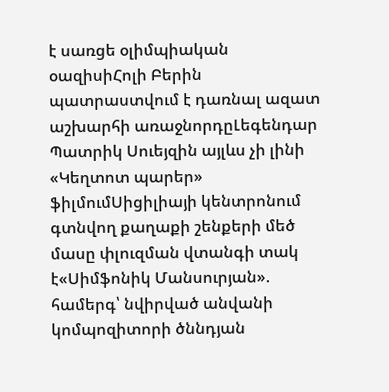է սառցե օլիմպիական օազիսիՀոլի Բերին պատրաստվում է դառնալ ազատ աշխարհի առաջնորդըԼեգենդար Պատրիկ Սուեյզին այլևս չի լինի «Կեղտոտ պարեր» ֆիլմումՍիցիլիայի կենտրոնում գտնվող քաղաքի շենքերի մեծ մասը փլուզման վտանգի տակ է«Սիմֆոնիկ Մանսուրյան». համերգ՝ նվիրված անվանի կոմպոզիտորի ծննդյան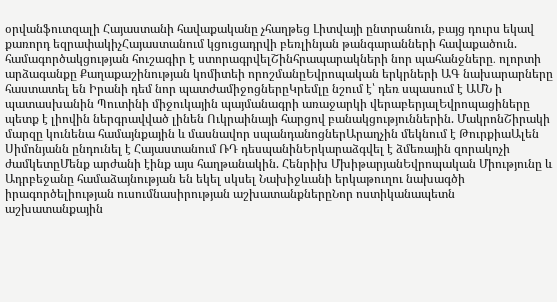օրվանֆուտզալի Հայաստանի հավաքականը չհաղթեց Լիտվայի ընտրանուն, բայց դուրս եկավ քառորդ եզրափակիչՀայաստանում կցուցադրվի բեռլինյան թանգարանների հավաքածուն. համագործակցության հուշագիր է ստորագրվելՇինհրապարակների նոր պահանջները․ ոլորտի արձագանքը Քաղաքաշինության կոմիտեի որոշմանըԵվրոպական երկրների ԱԳ նախարարները հաստատել են Իրանի դեմ նոր պատժամիջոցներըԿրեմլը նշում է՝ դեռ սպասում է ԱՄՆ ի պատասխանին Պուտինի միջուկային պայմանագրի առաջարկի վերաբերյալԵվրոպացիները պետք է լիովին ներգրավված լինեն Ուկրաինայի հարցով բանակցություններին. ՄակրոնՇիրակի մարզը կունենա համայնքային և մասնավոր սպանդանոցներԱրաղչին մեկնում է ԹուրքիաԱլեն Սիմոնյանն ընդունել է Հայաստանում ՌԴ դեսպանինԵրկարաձգվել է ձմեռային զորակոչի ժամկետըՄենք արժանի էինք այս հաղթանակին. Հենրիխ ՄխիթարյանԵվրոպական Միությունը և Ադրբեջանը համաձայնության են եկել սկսել Նախիջևանի երկաթուղու նախագծի իրագործելիության ուսումնասիրության աշխատանքներըՆոր ոստիկանապետն աշխատանքային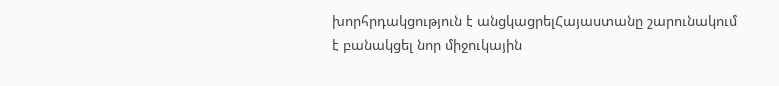խորհրդակցություն է անցկացրելՀայաստանը շարունակում է բանակցել նոր միջուկային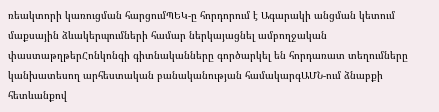ռեակտորի կառուցման հարցումՊԵԿ-ը հորդորում է Ագարակի անցման կետում մաքսային ձևակերպումների համար ներկայացնել ամբողջական փաստաթղթերՀոնկոնգի գիտնականները գործարկել են հորդառատ տեղումները կանխատեսող արհեստական բանականության համակարգԱՄՆ-ում ձնաբքի հետևանքով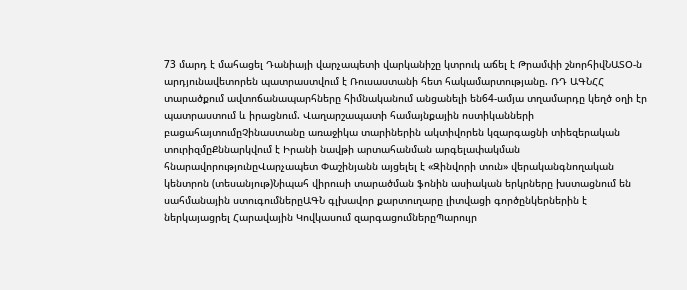73 մարդ է մահացել Դանիայի վարչապետի վարկանիշը կտրուկ աճել է Թրամփի շնորհիվՆԱՏՕ-ն արդյունավետորեն պատրաստվում է Ռուսաստանի հետ հակամարտությանը. ՌԴ ԱԳՆՀՀ տարածքում ավտոճանապարհները հիմնականում անցանելի են64-ամյա տղամարդը կեղծ օղի էր պատրաստում և իրացնում. Վաղարշապատի համայնքային ոստիկանների բացահայտումըՉինաստանը առաջիկա տարիներին ակտիվորեն կզարգացնի տիեզերական տուրիզմըՔննարկվում է Իրանի նավթի արտահանման արգելափակման հնարավորությունըՎարչապետ Փաշինյանն այցելել է «Զինվորի տուն» վերականգնողական կենտրոն (տեսանյութ)Նիպահ վիրուսի տարածման ֆոնին ասիական երկրները խստացնում են սահմանային ստուգումներըԱԳՆ գլխավոր քարտուղարը լիտվացի գործընկերներին է ներկայացրել Հարավային Կովկասում զարգացումներըՊարույր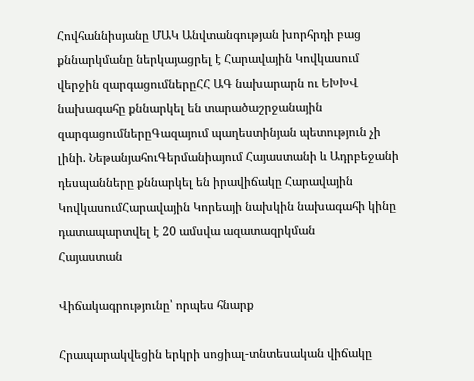Հովհաննիսյանը ՄԱԿ Անվտանգության խորհրդի բաց քննարկմանը ներկայացրել է Հարավային Կովկասում վերջին զարգացումներըՀՀ ԱԳ նախարարն ու ԵԽԽՎ նախագահը քննարկել են տարածաշրջանային զարգացումներըԳազայում պաղեստինյան պետություն չի լինի. ՆեթանյահուԳերմանիայում Հայաստանի և Ադրբեջանի դեսպանները քննարկել են իրավիճակը Հարավային ԿովկասումՀարավային Կորեայի նախկին նախագահի կինը դատապարտվել է 20 ամսվա ազատազրկման
Հայաստան

Վիճակագրությունը՝ որպես հնարք

Հրապարակվեցին երկրի սոցիալ-տնտեսական վիճակը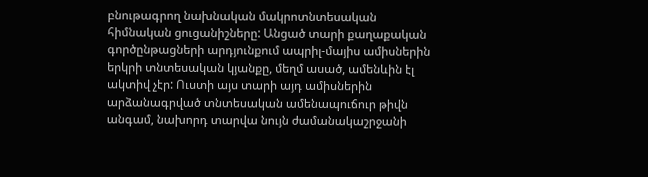բնութագրող նախնական մակրոտնտեսական հիմնական ցուցանիշները: Անցած տարի քաղաքական գործընթացների արդյունքում ապրիլ-մայիս ամիսներին երկրի տնտեսական կյանքը, մեղմ ասած, ամենևին էլ ակտիվ չէր: Ուստի այս տարի այդ ամիսներին արձանագրված տնտեսական ամենապուճուր թիվն անգամ, նախորդ տարվա նույն ժամանակաշրջանի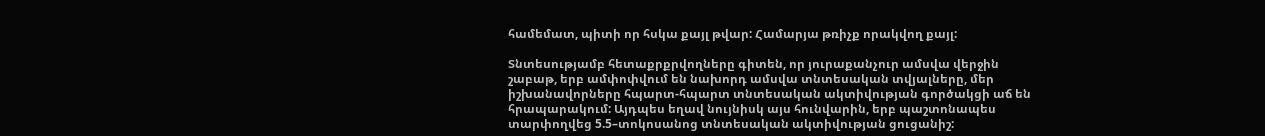համեմատ, պիտի որ հսկա քայլ թվար: Համարյա թռիչք որակվող քայլ:

Տնտեսությամբ հետաքրքրվողները գիտեն, որ յուրաքանչուր ամսվա վերջին շաբաթ, երբ ամփոփվում են նախորդ ամսվա տնտեսական տվյալները, մեր իշխանավորները հպարտ-հպարտ տնտեսական ակտիվության գործակցի աճ են հրապարակում: Այդպես եղավ նույնիսկ այս հունվարին, երբ պաշտոնապես տարփողվեց 5.5–տոկոսանոց տնտեսական ակտիվության ցուցանիշ: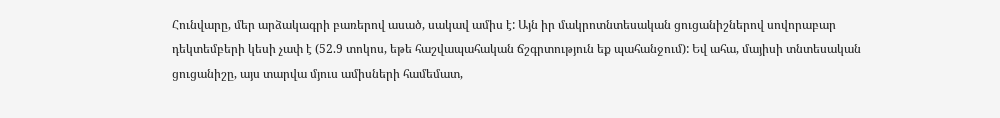Հունվարը, մեր արձակագրի բառերով ասած, սակավ ամիս է: Այն իր մակրոտնտեսական ցուցանիշներով սովորաբար դեկտեմբերի կեսի չափ է (52.9 տոկոս, եթե հաշվապահական ճշգրտություն եք պահանջում): Եվ ահա, մայիսի տնտեսական ցուցանիշը, այս տարվա մյուս ամիսների համեմատ,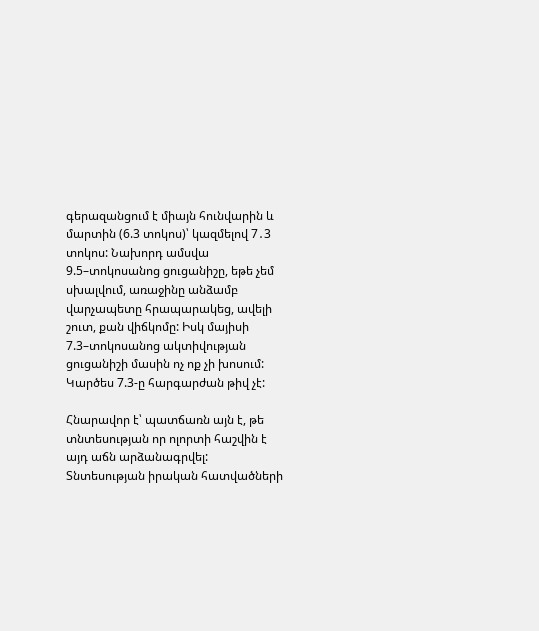գերազանցում է միայն հունվարին և մարտին (6.3 տոկոս)՝ կազմելով 7․3 տոկոս: Նախորդ ամսվա 9.5–տոկոսանոց ցուցանիշը, եթե չեմ սխալվում, առաջինը անձամբ վարչապետը հրապարակեց, ավելի շուտ, քան վիճկոմը: Իսկ մայիսի 7.3–տոկոսանոց ակտիվության ցուցանիշի մասին ոչ ոք չի խոսում: Կարծես 7.3-ը հարգարժան թիվ չէ:

Հնարավոր է՝ պատճառն այն է, թե տնտեսության որ ոլորտի հաշվին է այդ աճն արձանագրվել: Տնտեսության իրական հատվածների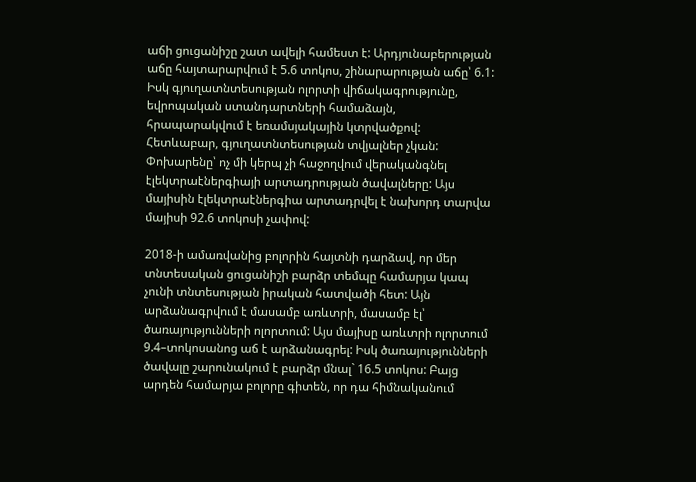աճի ցուցանիշը շատ ավելի համեստ է: Արդյունաբերության աճը հայտարարվում է 5.6 տոկոս, շինարարության աճը՝ 6.1: Իսկ գյուղատնտեսության ոլորտի վիճակագրությունը, եվրոպական ստանդարտների համաձայն, հրապարակվում է եռամսյակային կտրվածքով: Հետևաբար, գյուղատնտեսության տվյալներ չկան: Փոխարենը՝ ոչ մի կերպ չի հաջողվում վերականգնել էլեկտրաէներգիայի արտադրության ծավալները: Այս մայիսին էլեկտրաէներգիա արտադրվել է նախորդ տարվա մայիսի 92.6 տոկոսի չափով:

2018-ի ամառվանից բոլորին հայտնի դարձավ, որ մեր տնտեսական ցուցանիշի բարձր տեմպը համարյա կապ չունի տնտեսության իրական հատվածի հետ: Այն արձանագրվում է մասամբ առևտրի, մասամբ էլ՝ ծառայությունների ոլորտում: Այս մայիսը առևտրի ոլորտում 9.4–տոկոսանոց աճ է արձանագրել: Իսկ ծառայությունների ծավալը շարունակում է բարձր մնալ` 16.5 տոկոս: Բայց արդեն համարյա բոլորը գիտեն, որ դա հիմնականում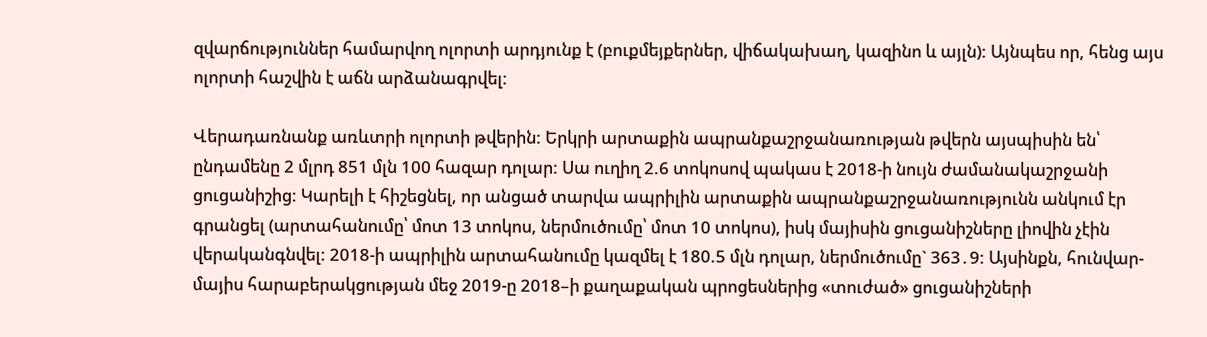զվարճություններ համարվող ոլորտի արդյունք է (բուքմեյքերներ, վիճակախաղ, կազինո և այլն): Այնպես որ, հենց այս ոլորտի հաշվին է աճն արձանագրվել:

Վերադառնանք առևտրի ոլորտի թվերին: Երկրի արտաքին ապրանքաշրջանառության թվերն այսպիսին են՝ ընդամենը 2 մլրդ 851 մլն 100 հազար դոլար: Սա ուղիղ 2.6 տոկոսով պակաս է 2018-ի նույն ժամանակաշրջանի ցուցանիշից: Կարելի է հիշեցնել, որ անցած տարվա ապրիլին արտաքին ապրանքաշրջանառությունն անկում էր գրանցել (արտահանումը՝ մոտ 13 տոկոս, ներմուծումը՝ մոտ 10 տոկոս), իսկ մայիսին ցուցանիշները լիովին չէին վերականգնվել: 2018-ի ապրիլին արտահանումը կազմել է 180.5 մլն դոլար, ներմուծումը` 363․9: Այսինքն, հունվար-մայիս հարաբերակցության մեջ 2019-ը 2018–ի քաղաքական պրոցեսներից «տուժած» ցուցանիշների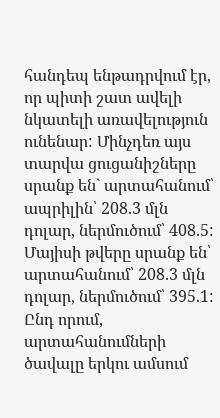հանդեպ ենթադրվում էր, որ պիտի շատ ավելի նկատելի առավելություն ունենար: Մինչդեռ այս տարվա ցուցանիշները սրանք են` արտահանում՝ ապրիլին՝ 208.3 մլն դոլար, ներմուծում՝ 408.5: Մայիսի թվերը սրանք են՝ արտահանում՝ 208.3 մլն դոլար, ներմուծում՝ 395.1: Ընդ որում, արտահանումների ծավալը երկու ամսում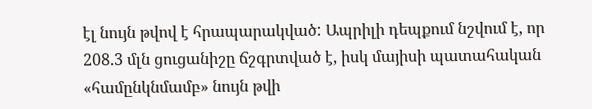էլ նույն թվով է հրապարակված: Ապրիլի դեպքում նշվում է, որ 208.3 մլն ցուցանիշը ճշգրտված է, իսկ մայիսի պատահական «համընկնմամբ» նույն թվի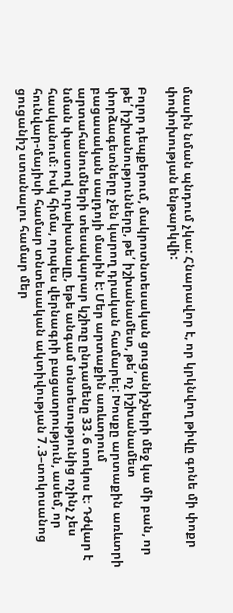մասին նման պնդում չկա: Հնարավոր է, որ կրկնվող թիվը գոնե մի փոքր փոփոխության ենթարկվի:

Բոլոր դեպքերում, մակրոտնտեսական ցուցանիշների մեջ կա մի բան, որ թե՛ իշխանությունները, թե՛ իշխանամետ, թե՛ ոչ իշխանամետ փորձագետները չեն կարող դրական համարել: Խոսքը արտաքին առևտրի բացասական սալդոյի մասին է: Մեր արտաքին առևտրում արտահանումների տեսակարար կշիռը ընդամենը 33․6 տոկոս է։ Դժվար է նման փաստով ուրախանալը, եթե անգամ տնտեսությունից ոչինչ չես հասկանում։ Իսկ հիմա, որպես վերնագրի բացատրություն, ասեմ, որ հունվար-մայիսի համար տնտեսական ակտիվության 7․3–տոկոսանոց ցուցանիշ ստանալու համար մեր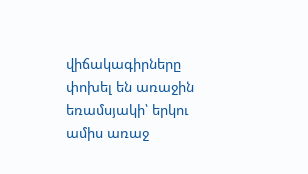վիճակագիրները փոխել են առաջին եռամսյակի՝ երկու ամիս առաջ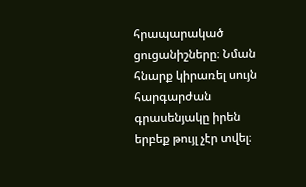հրապարակած ցուցանիշները։ Նման հնարք կիրառել սույն հարգարժան գրասենյակը իրեն երբեք թույլ չէր տվել։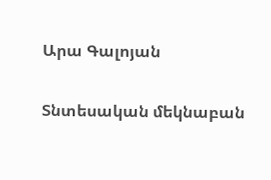Արա Գալոյան

Տնտեսական մեկնաբան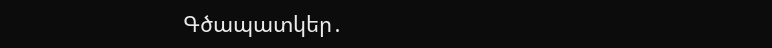Գծապատկեր․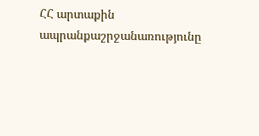ՀՀ արտաքին ապրանքաշրջանառությունը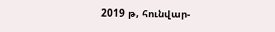2019 թ, հունվար-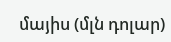մայիս (մլն դոլար)